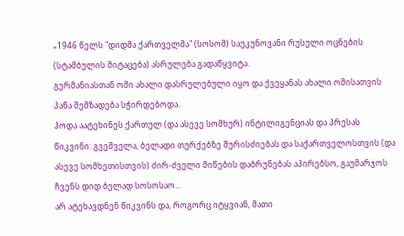„1946 წელს "დიდმა ქართველმა" (სოსომ) საუკუნოვანი რუსული ოცნების (სტამბულის მიტაცება) ასრულება გადაწყვიტა.
გერმანიასთან ომი ახალი დასრულებული იყო და ქვეყანას ახალი ომისათვის პაწა შემზადება სჭირდებოდა.
ჰოდა აატეხინეს ქართულ (და ასევე სომხურ) ინტილიგენციას და პრესას წიკვინი: გვეშველა, ბელადი თურქებზე შურისძიებას და საქართველოსთვის (და ასევე სომხეთისთვის) ძირ-ძველი მიწების დაბრუნებას აპირებსო, გაუმარჯოს ჩვენს დიდ ბელად სოსოსაო...
არ ატეხავდნენ წიკვინს და, როგორც იტყვიან, მათი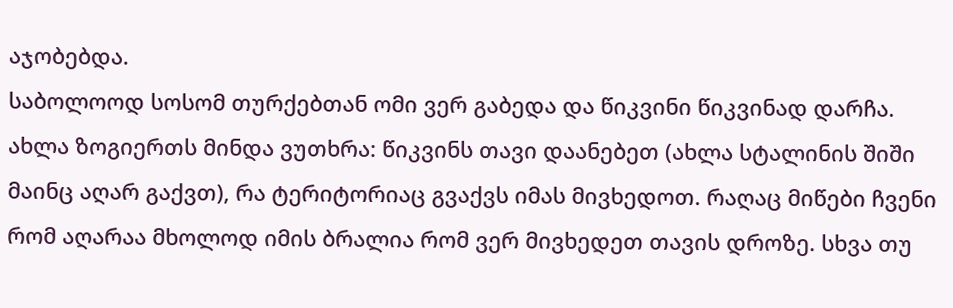აჯობებდა.
საბოლოოდ სოსომ თურქებთან ომი ვერ გაბედა და წიკვინი წიკვინად დარჩა.
ახლა ზოგიერთს მინდა ვუთხრა: წიკვინს თავი დაანებეთ (ახლა სტალინის შიში მაინც აღარ გაქვთ), რა ტერიტორიაც გვაქვს იმას მივხედოთ. რაღაც მიწები ჩვენი რომ აღარაა მხოლოდ იმის ბრალია რომ ვერ მივხედეთ თავის დროზე. სხვა თუ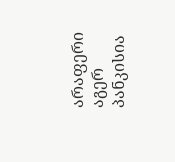არაფერი აგერ პანკისია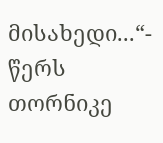მისახედი...“- წერს თორნიკე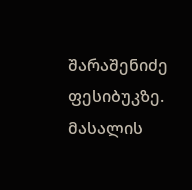შარაშენიძე ფესიბუკზე.
მასალის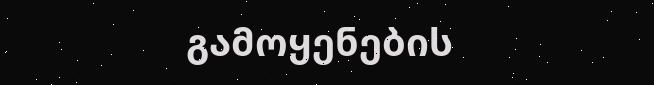გამოყენების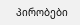პირობები